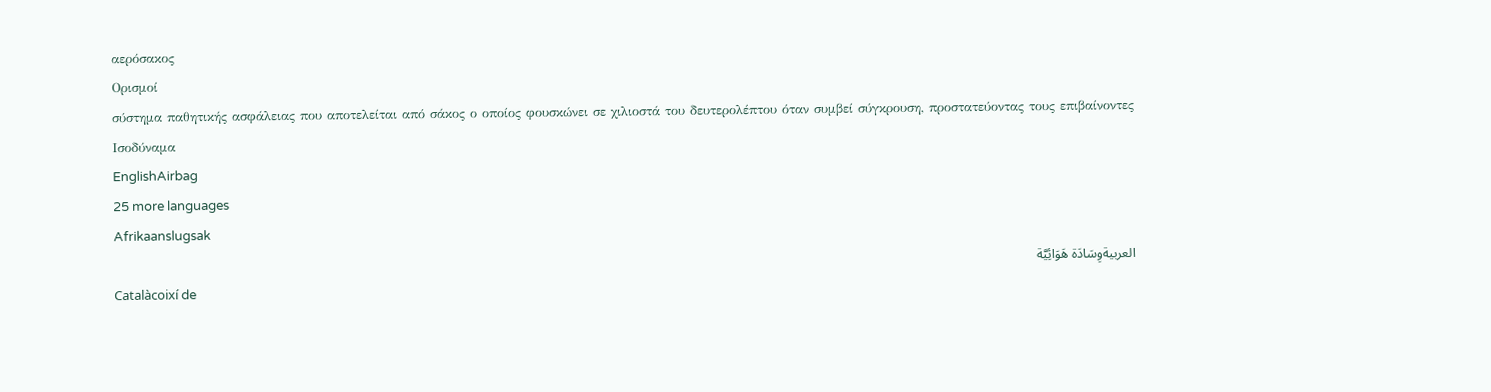αερόσακος
Ορισμοί
σύστημα παθητικής ασφάλειας που αποτελείται από σάκος ο οποίος φουσκώνει σε χιλιοστά του δευτερολέπτου όταν συμβεί σύγκρουση, προστατεύοντας τους επιβαίνοντες
Ισοδύναμα
EnglishAirbag
25 more languages
Afrikaanslugsak
العربيةوِسَادَة هَوَائِيَّة
Catalàcoixí de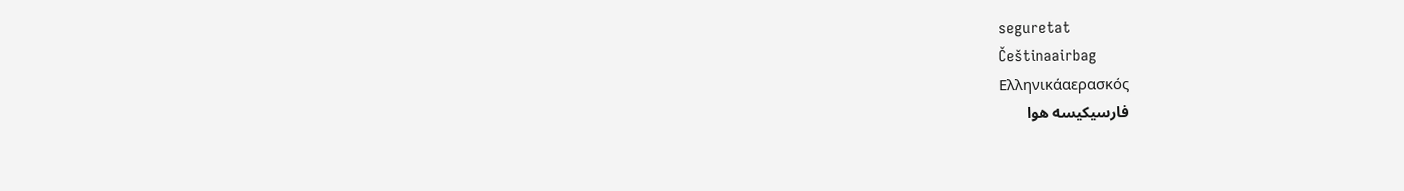seguretat
Češtinaairbag
Ελληνικάαερασκός
فارسیکیسه هوا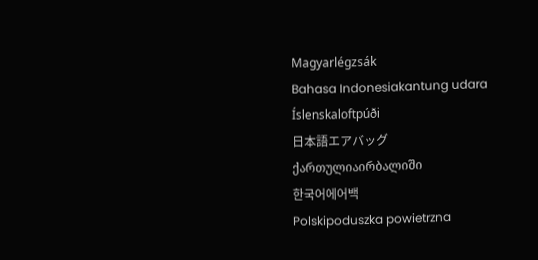Magyarlégzsák
Bahasa Indonesiakantung udara
Íslenskaloftpúði
日本語エアバッグ
ქართულიაირბალიში
한국어에어백
Polskipoduszka powietrzna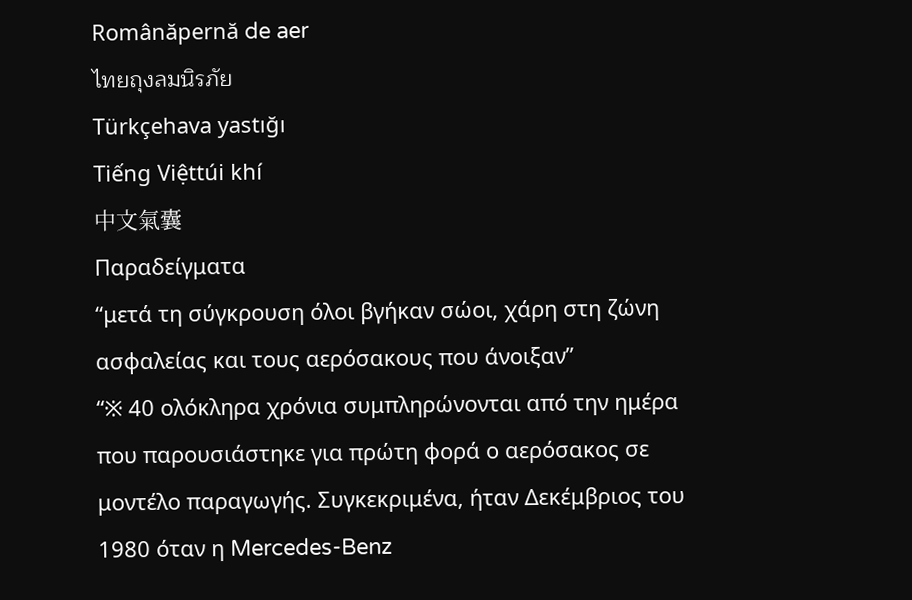Românăpernă de aer
ไทยถุงลมนิรภัย
Türkçehava yastığı
Tiếng Việttúi khí
中文氣囊
Παραδείγματα
“μετά τη σύγκρουση όλοι βγήκαν σώοι, χάρη στη ζώνη ασφαλείας και τους αερόσακους που άνοιξαν”
“※ 40 ολόκληρα χρόνια συμπληρώνονται από την ημέρα που παρουσιάστηκε για πρώτη φορά ο αερόσακος σε μοντέλο παραγωγής. Συγκεκριμένα, ήταν Δεκέμβριος του 1980 όταν η Mercedes-Benz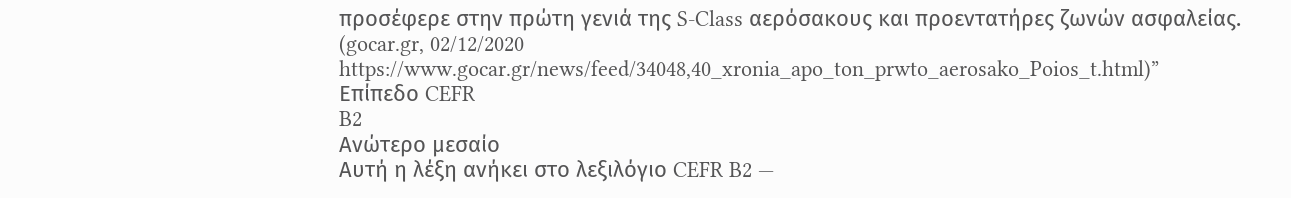προσέφερε στην πρώτη γενιά της S-Class αερόσακους και προεντατήρες ζωνών ασφαλείας. (gocar.gr, 02/12/2020 https://www.gocar.gr/news/feed/34048,40_xronia_apo_ton_prwto_aerosako_Poios_t.html)”
Επίπεδο CEFR
B2
Ανώτερο μεσαίο
Αυτή η λέξη ανήκει στο λεξιλόγιο CEFR B2 —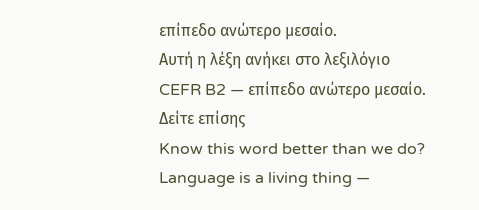επίπεδο ανώτερο μεσαίο.
Αυτή η λέξη ανήκει στο λεξιλόγιο CEFR B2 — επίπεδο ανώτερο μεσαίο.
Δείτε επίσης
Know this word better than we do? Language is a living thing —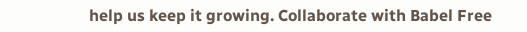help us keep it growing. Collaborate with Babel Free